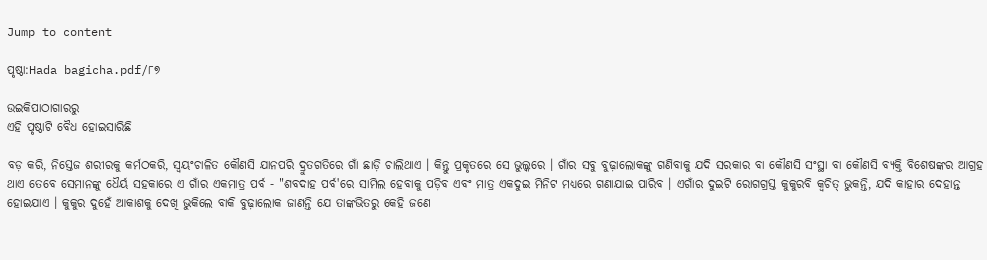Jump to content

ପୃଷ୍ଠା:Hada bagicha.pdf/୮୭

ଉଇକିପାଠାଗାର‌ରୁ
ଏହି ପୃଷ୍ଠାଟି ବୈଧ ହୋଇସାରିଛି

ବଡ଼ କରି, ନିସ୍ତେଜ ଶରୀରକୁ କର୍ମଠକରି, ସ୍ୱୟଂଚାଳିତ କୌଣସି ଯାନପରି ଦ୍ରୁତଗତିରେ ଗାଁ ଛାଡ଼ି ଚାଲିଥାଏ । କିନ୍ତୁ ପ୍ରକୃତରେ ସେ ଭୁଲ୍କରେ । ଗାଁର ସବୁ ବୁଢ଼ାଲୋକଙ୍କୁ ଗଣିବାକୁ ଯଦି ସରକାର ବା କୌଣସି ସଂସ୍ଥା ବା କୌଣସି ବ୍ୟକ୍ତି ବିଶେଷଙ୍କର ଆଗ୍ରହ ଥାଏ ତେବେ ସେମାନଙ୍କୁ ଧୈର୍ୟ ସହକାରେ ଏ ଗାଁର ଏକମାତ୍ର ପର୍ବ - "ଶବଦାହ ପର୍ବ'ରେ ସାମିଲ ହେବାକୁ ପଡ଼ିବ ଏବଂ ମାତ୍ର ଏକଦୁଇ ମିନିଟ ମଧ୍ୟରେ ଗଣାଯାଇ ପାରିବ । ଏଗାଁର ଦୁଇଟି ରୋଗଗ୍ରସ୍ତ କୁକୁରବି କ୍ୱଚିତ୍ ଭୁକନ୍ତି, ଯଦି କାହାର ଦେହାନ୍ତ ହୋଇଯାଏ । କୁକୁର ଦୁହେଁ ଆକାଶକୁ ଦେଖି ଭୁକିଲେ ବାକି ବୁଢ଼ାଲୋକ ଜାଣନ୍ତି ଯେ ତାଙ୍କଭିତରୁ କେହି ଜଣେ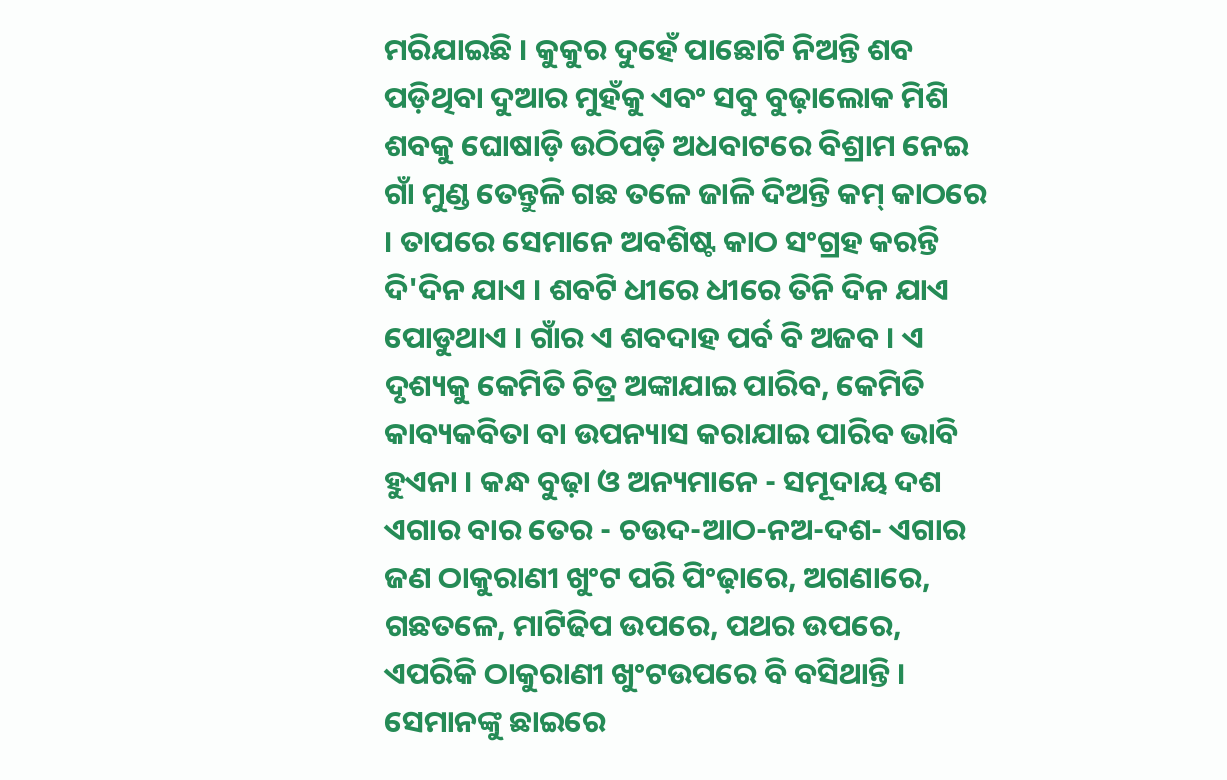ମରିଯାଇଛି । କୁକୁର ଦୁହେଁ ପାଛୋଟି ନିଅନ୍ତି ଶବ ପଡ଼ିଥିବା ଦୁଆର ମୁହଁକୁ ଏବଂ ସବୁ ବୁଢ଼ାଲୋକ ମିଶି ଶବକୁ ଘୋଷାଡ଼ି ଉଠିପଡ଼ି ଅଧବାଟରେ ବିଶ୍ରାମ ନେଇ ଗାଁ ମୁଣ୍ଡ ତେନ୍ତୁଳି ଗଛ ତଳେ ଜାଳି ଦିଅନ୍ତି କମ୍ କାଠରେ । ତାପରେ ସେମାନେ ଅବଶିଷ୍ଟ କାଠ ସଂଗ୍ରହ କରନ୍ତି ଦି'ଦିନ ଯାଏ । ଶବଟି ଧୀରେ ଧୀରେ ତିନି ଦିନ ଯାଏ ପୋଡୁଥାଏ । ଗାଁର ଏ ଶବଦାହ ପର୍ବ ବି ଅଜବ । ଏ ଦୃଶ୍ୟକୁ କେମିତି ଚିତ୍ର ଅଙ୍କାଯାଇ ପାରିବ, କେମିତି କାବ୍ୟକବିତା ବା ଉପନ୍ୟାସ କରାଯାଇ ପାରିବ ଭାବି ହୁଏନା । କନ୍ଧ ବୁଢ଼ା ଓ ଅନ୍ୟମାନେ - ସମୂଦାୟ ଦଶ ଏଗାର ବାର ତେର - ଚଉଦ-ଆଠ-ନଅ-ଦଶ- ଏଗାର ଜଣ ଠାକୁରାଣୀ ଖୁଂଟ ପରି ପିଂଢ଼ାରେ, ଅଗଣାରେ, ଗଛତଳେ, ମାଟିଢିପ ଉପରେ, ପଥର ଉପରେ, ଏପରିକି ଠାକୁରାଣୀ ଖୁଂଟଉପରେ ବି ବସିଥାନ୍ତି । ସେମାନଙ୍କୁ ଛାଇରେ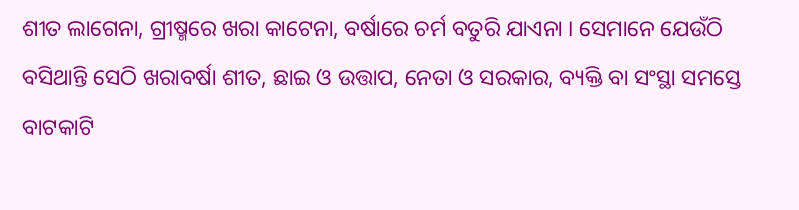ଶୀତ ଲାଗେନା, ଗ୍ରୀଷ୍ମରେ ଖରା କାଟେନା, ବର୍ଷାରେ ଚର୍ମ ବତୁରି ଯାଏନା । ସେମାନେ ଯେଉଁଠି ବସିଥାନ୍ତି ସେଠି ଖରାବର୍ଷା ଶୀତ, ଛାଇ ଓ ଉତ୍ତାପ, ନେତା ଓ ସରକାର, ବ୍ୟକ୍ତି ବା ସଂସ୍ଥା ସମସ୍ତେ ବାଟକାଟି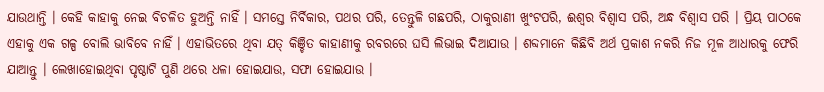ଯାଉଥାନ୍ତି । କେହି କାହାକୁ ନେଇ ବିଚଳିତ ହୁଅନ୍ତି ନାହିଁ । ସମସ୍ତେ ନିର୍ବିକାର, ପଥର ପରି, ତେନ୍ତୁଳି ଗଛପରି, ଠାକୁରାଣୀ ଖୁଂଟପରି, ଈଶ୍ୱର ବିଶ୍ୱାସ ପରି, ଅନ୍ଧ ବିଶ୍ୱାସ ପରି । ପ୍ରିୟ ପାଠକେ ଏହାକୁ ଏକ ଗଳ୍ପ ବୋଲି ଭାବିବେ ନାହିଁ । ଏହାଭିତରେ ଥିବା ଯତ୍ କିଞ୍ଚିତ କାହାଣୀକୁ ରବରରେ ଘସି ଲିଭାଇ ଦିଆଯାଉ । ଶବ୍ଦମାନେ କିଛିବି ଅର୍ଥ ପ୍ରକାଶ ନକରି ନିଜ ମୂଳ ଆଧାରକୁ ଫେରି ଯାଆନ୍ତୁ । ଲେଖାହୋଇଥିବା ପୃଷ୍ଠାଟି ପୁଣି ଥରେ ଧଳା ହୋଇଯାଉ, ସଫା ହୋଇଯାଉ ।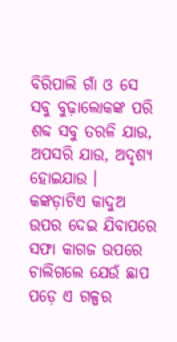ବିରିପାଲି ଗାଁ ଓ ସେ ସବୁ ବୁଢ଼ାଲୋକଙ୍କ ପରି ଶବ୍ଦ ସବୁ ତରଳି ଯାଉ, ଅପସରି ଯାଉ, ଅଦୃଶ୍ୟ ହୋଇଯାଉ । କଙ୍କଡ଼ାଟିଏ କାଦୁଅ ଉପର ଦେଇ ଯିବାପରେ ସଫା କାଗଜ ଉପରେ ଚାଲିଗଲେ ଯେଉଁ ଛାପ ପଡ଼େ ଏ ଗଳ୍ପର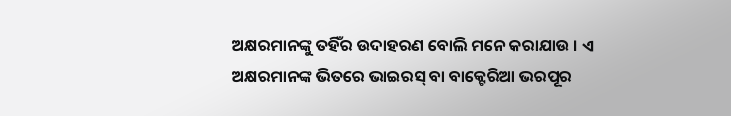ଅକ୍ଷରମାନଙ୍କୁ ତହିଁର ଉଦାହରଣ ବୋଲି ମନେ କରାଯାଉ । ଏ ଅକ୍ଷରମାନଙ୍କ ଭିତରେ ଭାଇରସ୍ ବା ବାକ୍ଟେରିଆ ଭରପୂର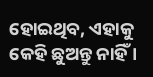ହୋଇଥିବ, ଏହାକୁ କେହି ଛୁଅନ୍ତୁ ନାହିଁ ।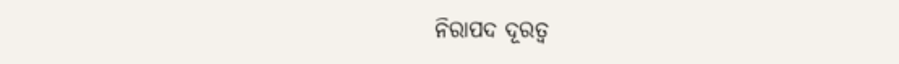ନିରାପଦ ଦୂରତ୍ୱ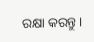ରକ୍ଷା କରନ୍ତୁ ।